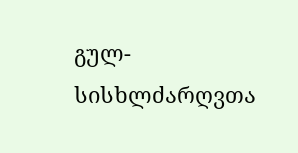გულ-სისხლძარღვთა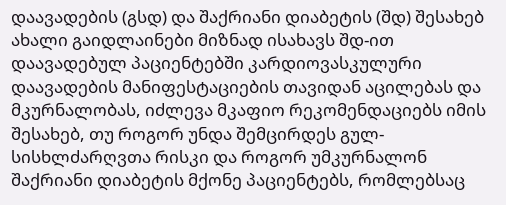დაავადების (გსდ) და შაქრიანი დიაბეტის (შდ) შესახებ ახალი გაიდლაინები მიზნად ისახავს შდ-ით დაავადებულ პაციენტებში კარდიოვასკულური დაავადების მანიფესტაციების თავიდან აცილებას და მკურნალობას, იძლევა მკაფიო რეკომენდაციებს იმის შესახებ, თუ როგორ უნდა შემცირდეს გულ-სისხლძარღვთა რისკი და როგორ უმკურნალონ შაქრიანი დიაბეტის მქონე პაციენტებს, რომლებსაც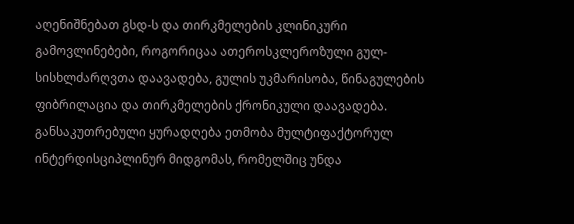აღენიშნებათ გსდ-ს და თირკმელების კლინიკური გამოვლინებები, როგორიცაა ათეროსკლეროზული გულ-სისხლძარღვთა დაავადება, გულის უკმარისობა, წინაგულების ფიბრილაცია და თირკმელების ქრონიკული დაავადება. განსაკუთრებული ყურადღება ეთმობა მულტიფაქტორულ ინტერდისციპლინურ მიდგომას, რომელშიც უნდა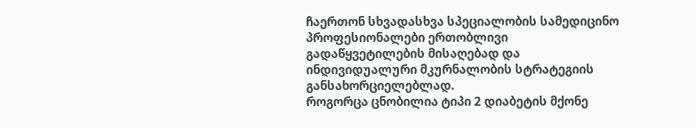ჩაერთონ სხვადასხვა სპეციალობის სამედიცინო პროფესიონალები ერთობლივი გადაწყვეტილების მისაღებად და ინდივიდუალური მკურნალობის სტრატეგიის განსახორციელებლად.
როგორცა ცნობილია ტიპი 2 დიაბეტის მქონე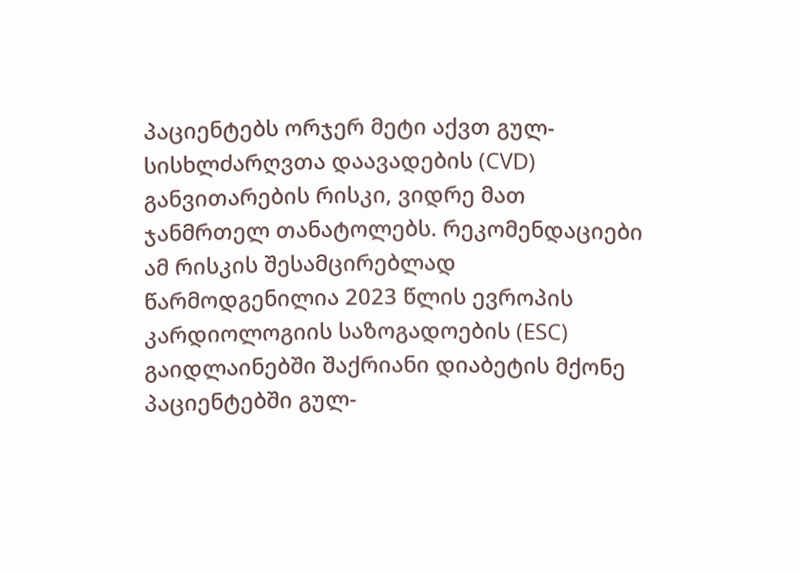პაციენტებს ორჯერ მეტი აქვთ გულ-სისხლძარღვთა დაავადების (CVD) განვითარების რისკი, ვიდრე მათ ჯანმრთელ თანატოლებს. რეკომენდაციები ამ რისკის შესამცირებლად წარმოდგენილია 2023 წლის ევროპის კარდიოლოგიის საზოგადოების (ESC) გაიდლაინებში შაქრიანი დიაბეტის მქონე პაციენტებში გულ-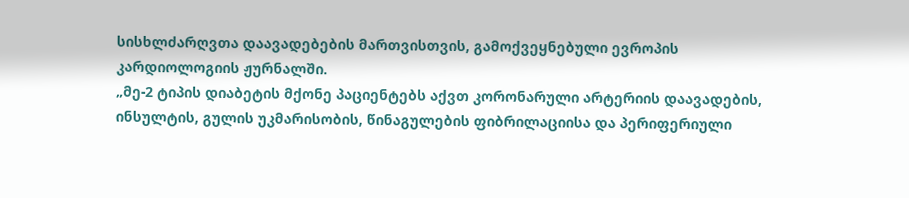სისხლძარღვთა დაავადებების მართვისთვის, გამოქვეყნებული ევროპის კარდიოლოგიის ჟურნალში.
„მე-2 ტიპის დიაბეტის მქონე პაციენტებს აქვთ კორონარული არტერიის დაავადების, ინსულტის, გულის უკმარისობის, წინაგულების ფიბრილაციისა და პერიფერიული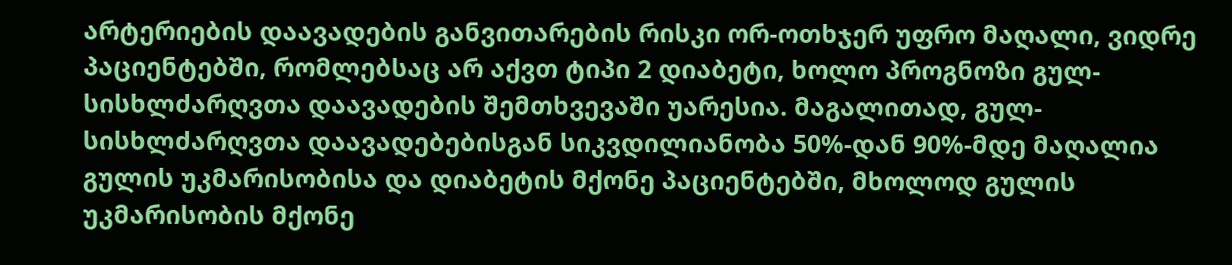არტერიების დაავადების განვითარების რისკი ორ-ოთხჯერ უფრო მაღალი, ვიდრე პაციენტებში, რომლებსაც არ აქვთ ტიპი 2 დიაბეტი, ხოლო პროგნოზი გულ-სისხლძარღვთა დაავადების შემთხვევაში უარესია. მაგალითად, გულ-სისხლძარღვთა დაავადებებისგან სიკვდილიანობა 50%-დან 90%-მდე მაღალია გულის უკმარისობისა და დიაბეტის მქონე პაციენტებში, მხოლოდ გულის უკმარისობის მქონე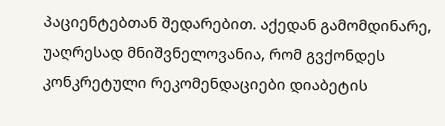პაციენტებთან შედარებით. აქედან გამომდინარე, უაღრესად მნიშვნელოვანია, რომ გვქონდეს კონკრეტული რეკომენდაციები დიაბეტის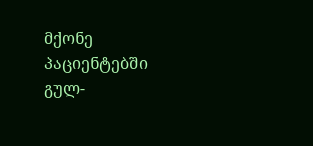მქონე პაციენტებში გულ-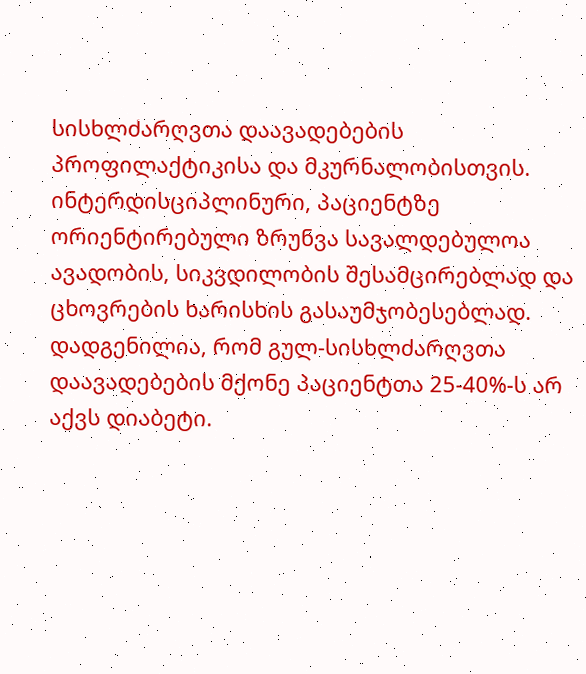სისხლძარღვთა დაავადებების პროფილაქტიკისა და მკურნალობისთვის. ინტერდისციპლინური, პაციენტზე ორიენტირებული ზრუნვა სავალდებულოა ავადობის, სიკვდილობის შესამცირებლად და ცხოვრების ხარისხის გასაუმჯობესებლად.
დადგენილია, რომ გულ-სისხლძარღვთა დაავადებების მქონე პაციენტთა 25-40%-ს არ აქვს დიაბეტი.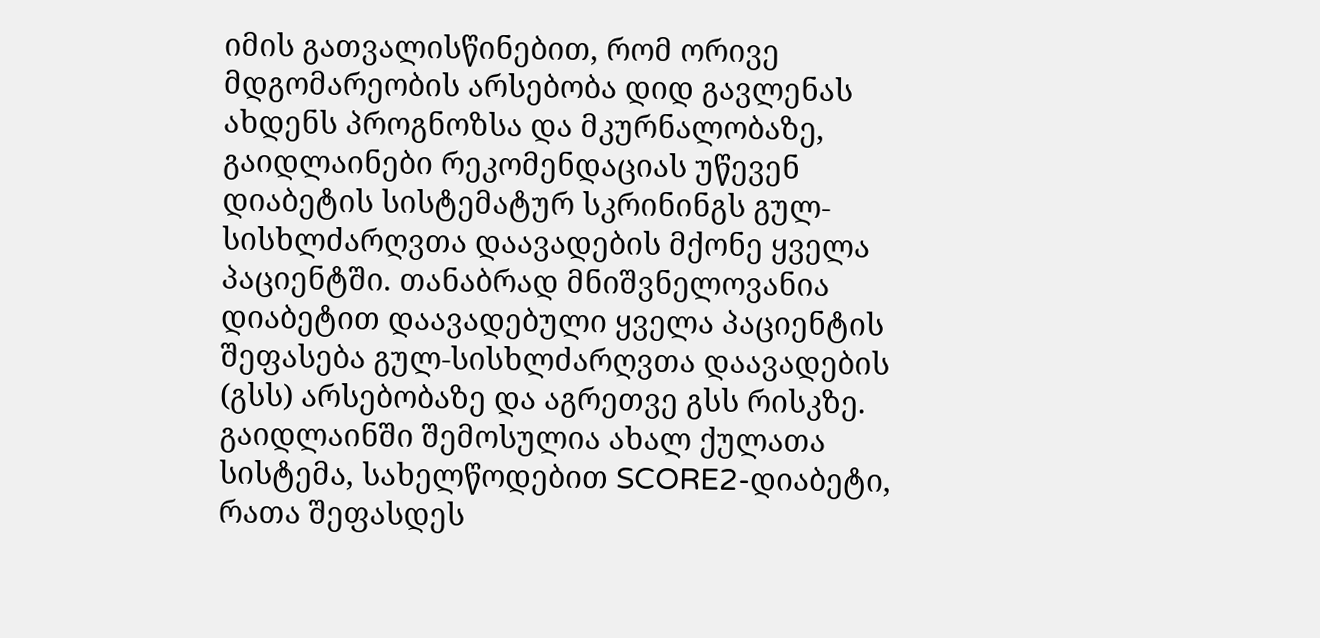იმის გათვალისწინებით, რომ ორივე მდგომარეობის არსებობა დიდ გავლენას ახდენს პროგნოზსა და მკურნალობაზე, გაიდლაინები რეკომენდაციას უწევენ დიაბეტის სისტემატურ სკრინინგს გულ-სისხლძარღვთა დაავადების მქონე ყველა პაციენტში. თანაბრად მნიშვნელოვანია დიაბეტით დაავადებული ყველა პაციენტის შეფასება გულ-სისხლძარღვთა დაავადების (გსს) არსებობაზე და აგრეთვე გსს რისკზე. გაიდლაინში შემოსულია ახალ ქულათა სისტემა, სახელწოდებით SCORE2-დიაბეტი, რათა შეფასდეს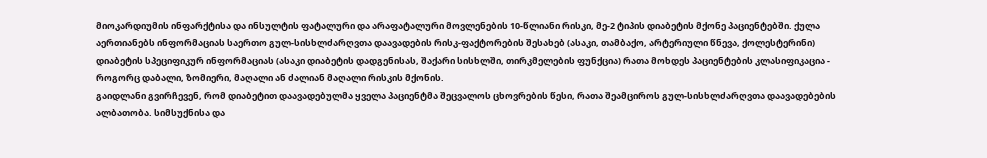მიოკარდიუმის ინფარქტისა და ინსულტის ფატალური და არაფატალური მოვლენების 10-წლიანი რისკი, მე-2 ტიპის დიაბეტის მქონე პაციენტებში. ქულა აერთიანებს ინფორმაციას საერთო გულ-სისხლძარღვთა დაავადების რისკ-ფაქტორების შესახებ (ასაკი, თამბაქო, არტერიული წნევა, ქოლესტერინი) დიაბეტის სპეციფიკურ ინფორმაციას (ასაკი დიაბეტის დადგენისას, შაქარი სისხლში, თირკმელების ფუნქცია) რათა მოხდეს პაციენტების კლასიფიკაცია - როგორც დაბალი, ზომიერი, მაღალი ან ძალიან მაღალი რისკის მქონის.
გაიდლანი გვირჩევენ, რომ დიაბეტით დაავადებულმა ყველა პაციენტმა შეცვალოს ცხოვრების წესი, რათა შეამციროს გულ-სისხლძარღვთა დაავადებების ალბათობა. სიმსუქნისა და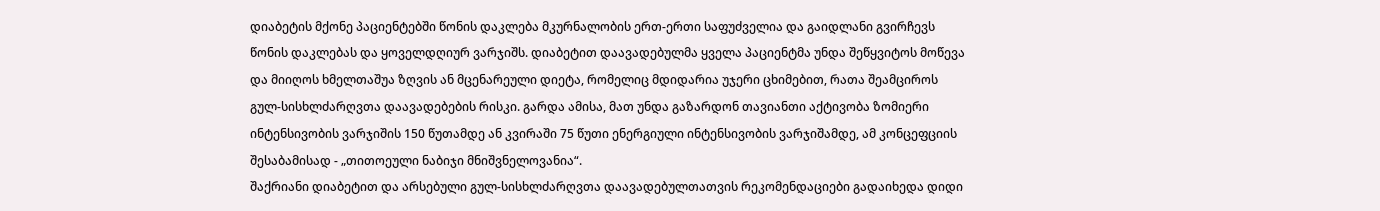დიაბეტის მქონე პაციენტებში წონის დაკლება მკურნალობის ერთ-ერთი საფუძველია და გაიდლანი გვირჩევს წონის დაკლებას და ყოველდღიურ ვარჯიშს. დიაბეტით დაავადებულმა ყველა პაციენტმა უნდა შეწყვიტოს მოწევა და მიიღოს ხმელთაშუა ზღვის ან მცენარეული დიეტა, რომელიც მდიდარია უჯერი ცხიმებით, რათა შეამციროს გულ-სისხლძარღვთა დაავადებების რისკი. გარდა ამისა, მათ უნდა გაზარდონ თავიანთი აქტივობა ზომიერი ინტენსივობის ვარჯიშის 150 წუთამდე ან კვირაში 75 წუთი ენერგიული ინტენსივობის ვარჯიშამდე, ამ კონცეფციის შესაბამისად - „თითოეული ნაბიჯი მნიშვნელოვანია“.
შაქრიანი დიაბეტით და არსებული გულ-სისხლძარღვთა დაავადებულთათვის რეკომენდაციები გადაიხედა დიდი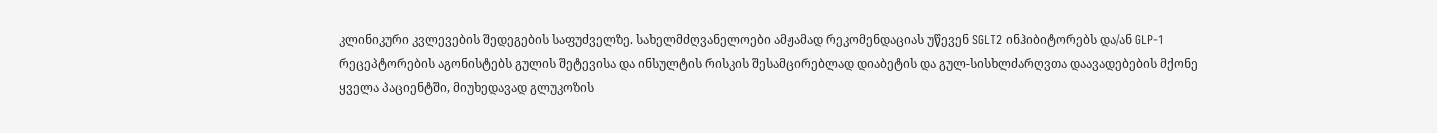კლინიკური კვლევების შედეგების საფუძველზე. სახელმძღვანელოები ამჟამად რეკომენდაციას უწევენ SGLT2 ინჰიბიტორებს და/ან GLP-1 რეცეპტორების აგონისტებს გულის შეტევისა და ინსულტის რისკის შესამცირებლად დიაბეტის და გულ-სისხლძარღვთა დაავადებების მქონე ყველა პაციენტში, მიუხედავად გლუკოზის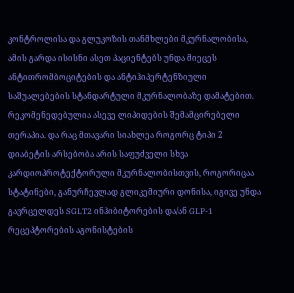კონტროლისა და გლუკოზის თანმხლები მკურნალობისა, ამის გარდა ისისნი ასეთ პაციენტებს უნდა მიეცეს ანტითრომბოციტების და ანტიჰიპერტენზიული საშუალებების სტანდარტული მკურნალობაზე დამატებით. რეკომენედებულია ასევე ლიპიდების შემამცირებელი თერაპია. და რაც მთავარი სიახლეა როგორც ტიპი 2 დიაბეტის არსებობა არის საფუძველი სხვა კარდიოპროტექტორული მკურნალობისთვის, როგორიცაა სტატინები, განურჩევლად გლიკემიური დონისა, იგივე უნდა გავრცელდეს SGLT2 ინჰიბიტორების და/ან GLP-1 რეცეპტორების აგონისტების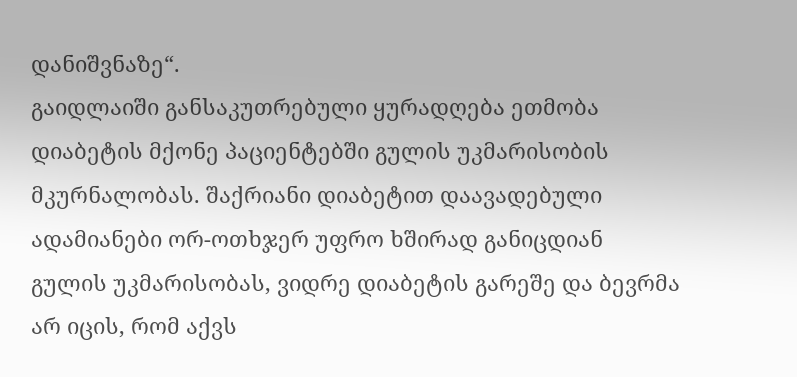დანიშვნაზე“.
გაიდლაიში განსაკუთრებული ყურადღება ეთმობა დიაბეტის მქონე პაციენტებში გულის უკმარისობის მკურნალობას. შაქრიანი დიაბეტით დაავადებული ადამიანები ორ-ოთხჯერ უფრო ხშირად განიცდიან გულის უკმარისობას, ვიდრე დიაბეტის გარეშე და ბევრმა არ იცის, რომ აქვს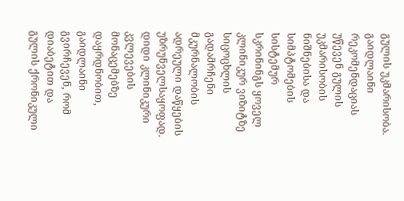გულის უკმარისობა. გაიდლაინი რეკომენდაციას უწევენ გულის უკმარისობის ნიშნებისა და სიმპტომების სისტემურ სკრინინგს ყოველ კლინიკურ ვიზიტზე სიცოცხლის გადამრჩენი მკურნალობის ადრეული დაწყების უზრუნველსაყოფად. დიდი კლინიკური კვლევების მონაცემებზე დაყრდნობით, გაიდლაინი გვირჩევენ, რომ დიაბეტით და გულის ქრონიკული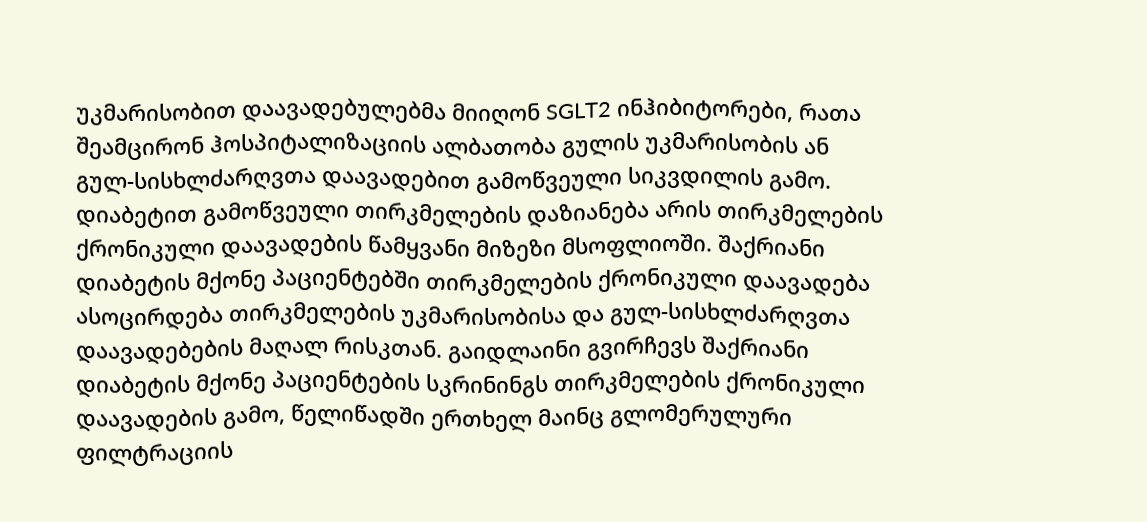უკმარისობით დაავადებულებმა მიიღონ SGLT2 ინჰიბიტორები, რათა შეამცირონ ჰოსპიტალიზაციის ალბათობა გულის უკმარისობის ან გულ-სისხლძარღვთა დაავადებით გამოწვეული სიკვდილის გამო.
დიაბეტით გამოწვეული თირკმელების დაზიანება არის თირკმელების ქრონიკული დაავადების წამყვანი მიზეზი მსოფლიოში. შაქრიანი დიაბეტის მქონე პაციენტებში თირკმელების ქრონიკული დაავადება ასოცირდება თირკმელების უკმარისობისა და გულ-სისხლძარღვთა დაავადებების მაღალ რისკთან. გაიდლაინი გვირჩევს შაქრიანი დიაბეტის მქონე პაციენტების სკრინინგს თირკმელების ქრონიკული დაავადების გამო, წელიწადში ერთხელ მაინც გლომერულური ფილტრაციის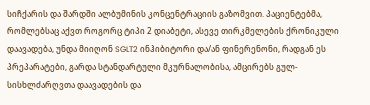სიჩქარის და შარდში ალბუმინის კონცენტრაციის გაზომვით. პაციენტებმა, რომლებსაც აქვთ როგორც ტიპი 2 დიაბეტი, ასევე თირკმელების ქრონიკული დაავადება, უნდა მიიღონ SGLT2 ინჰიბიტორი და/ან ფინერენონი, რადგან ეს პრეპარატები, გარდა სტანდარტული მკურნალობისა, ამცირებს გულ-სისხლძარღვთა დაავადების და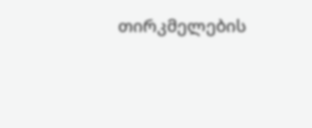თირკმელების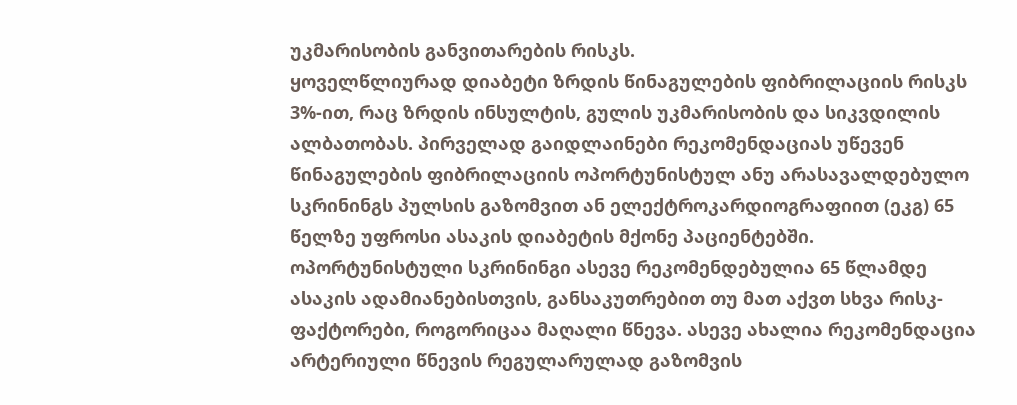უკმარისობის განვითარების რისკს.
ყოველწლიურად დიაბეტი ზრდის წინაგულების ფიბრილაციის რისკს 3%-ით, რაც ზრდის ინსულტის, გულის უკმარისობის და სიკვდილის ალბათობას. პირველად გაიდლაინები რეკომენდაციას უწევენ წინაგულების ფიბრილაციის ოპორტუნისტულ ანუ არასავალდებულო სკრინინგს პულსის გაზომვით ან ელექტროკარდიოგრაფიით (ეკგ) 65 წელზე უფროსი ასაკის დიაბეტის მქონე პაციენტებში. ოპორტუნისტული სკრინინგი ასევე რეკომენდებულია 65 წლამდე ასაკის ადამიანებისთვის, განსაკუთრებით თუ მათ აქვთ სხვა რისკ-ფაქტორები, როგორიცაა მაღალი წნევა. ასევე ახალია რეკომენდაცია არტერიული წნევის რეგულარულად გაზომვის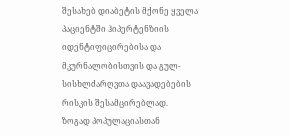შესახებ დიაბეტის მქონე ყველა პაციენტში ჰიპერტენზიის იდენტიფიცირებისა და მკურნალობისთვის და გულ-სისხლძარღვთა დაავადებების რისკის შესამცირებლად.
ზოგად პოპულაციასთან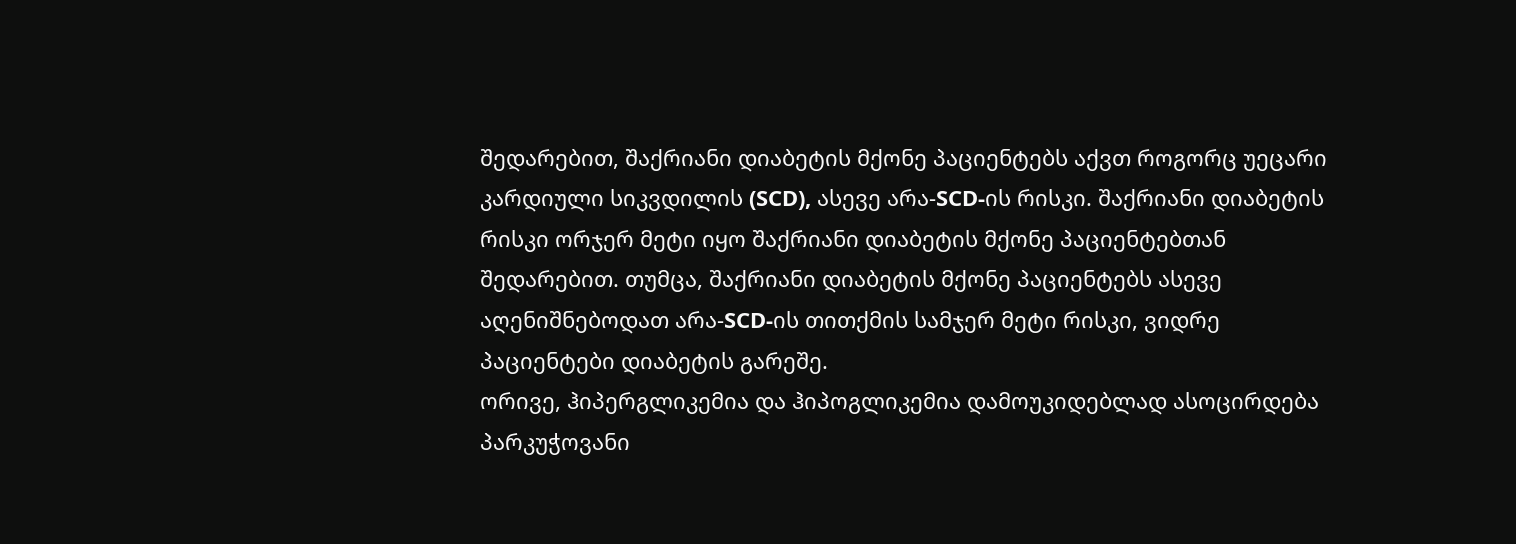შედარებით, შაქრიანი დიაბეტის მქონე პაციენტებს აქვთ როგორც უეცარი კარდიული სიკვდილის (SCD), ასევე არა-SCD-ის რისკი. შაქრიანი დიაბეტის რისკი ორჯერ მეტი იყო შაქრიანი დიაბეტის მქონე პაციენტებთან შედარებით. თუმცა, შაქრიანი დიაბეტის მქონე პაციენტებს ასევე აღენიშნებოდათ არა-SCD-ის თითქმის სამჯერ მეტი რისკი, ვიდრე პაციენტები დიაბეტის გარეშე.
ორივე, ჰიპერგლიკემია და ჰიპოგლიკემია დამოუკიდებლად ასოცირდება პარკუჭოვანი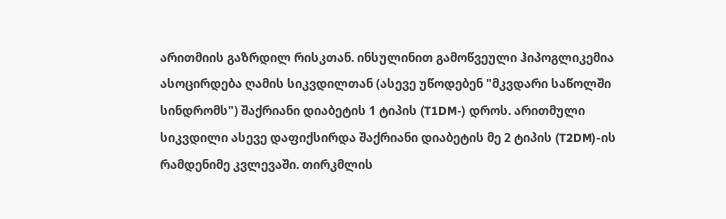არითმიის გაზრდილ რისკთან. ინსულინით გამოწვეული ჰიპოგლიკემია ასოცირდება ღამის სიკვდილთან (ასევე უწოდებენ "მკვდარი საწოლში სინდრომს") შაქრიანი დიაბეტის 1 ტიპის (T1DM-) დროს. არითმული სიკვდილი ასევე დაფიქსირდა შაქრიანი დიაბეტის მე 2 ტიპის (T2DM)-ის რამდენიმე კვლევაში. თირკმლის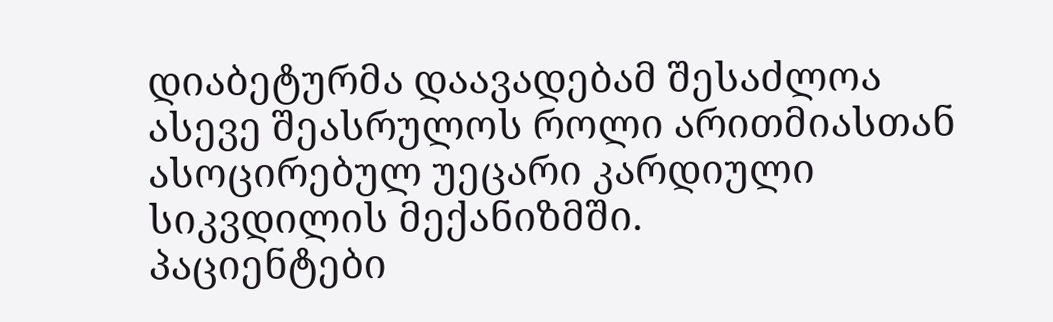დიაბეტურმა დაავადებამ შესაძლოა ასევე შეასრულოს როლი არითმიასთან ასოცირებულ უეცარი კარდიული სიკვდილის მექანიზმში.
პაციენტები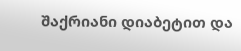შაქრიანი დიაბეტით და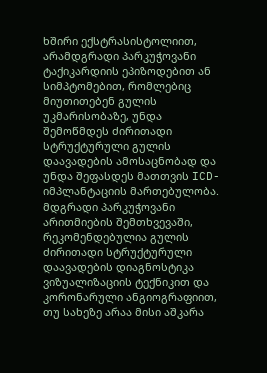ხშირი ექსტრასისტოლიით, არამდგრადი პარკუჭოვანი ტაქიკარდიის ეპიზოდებით ან სიმპტომებით, რომლებიც მიუთითებენ გულის უკმარისობაზე, უნდა შემოწმდეს ძირითადი სტრუქტურული გულის დაავადების ამოსაცნობად და უნდა შეფასდეს მათთვის ICD-იმპლანტაციის მართებულობა.
მდგრადი პარკუჭოვანი არითმიების შემთხვევაში, რეკომენდებულია გულის ძირითადი სტრუქტურული დაავადების დიაგნოსტიკა ვიზუალიზაციის ტექნიკით და კორონარული ანგიოგრაფიით, თუ სახეზე არაა მისი აშკარა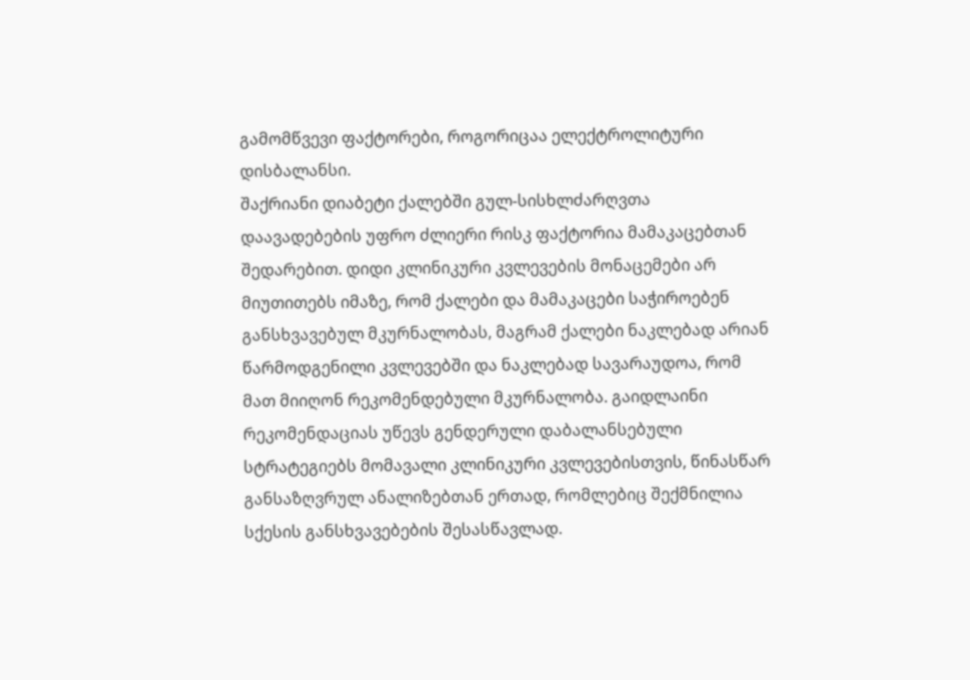გამომწვევი ფაქტორები, როგორიცაა ელექტროლიტური დისბალანსი.
შაქრიანი დიაბეტი ქალებში გულ-სისხლძარღვთა დაავადებების უფრო ძლიერი რისკ ფაქტორია მამაკაცებთან შედარებით. დიდი კლინიკური კვლევების მონაცემები არ მიუთითებს იმაზე, რომ ქალები და მამაკაცები საჭიროებენ განსხვავებულ მკურნალობას, მაგრამ ქალები ნაკლებად არიან წარმოდგენილი კვლევებში და ნაკლებად სავარაუდოა, რომ მათ მიიღონ რეკომენდებული მკურნალობა. გაიდლაინი რეკომენდაციას უწევს გენდერული დაბალანსებული სტრატეგიებს მომავალი კლინიკური კვლევებისთვის, წინასწარ განსაზღვრულ ანალიზებთან ერთად, რომლებიც შექმნილია სქესის განსხვავებების შესასწავლად.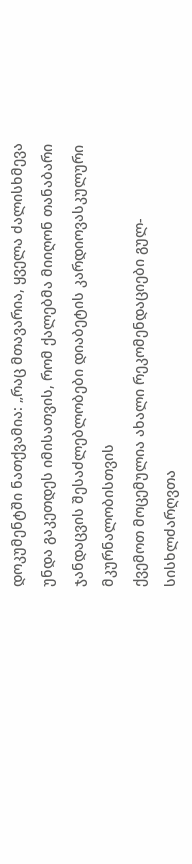დოკუმენტში ნათქვამია: „რაც მთავარია, ყველა ძალისხმევა უნდა გაკეთდეს იმისათვის, რომ ქალებმა მიიღონ თანაბარი ჯანდაცვის შესაძლებლობები დიაბეტის კარდიოვასკულური მკურნალობისთვის
ქვემოთ მოცემულია ახალი რეკომენდაციები გულ-სისხლძარღვთა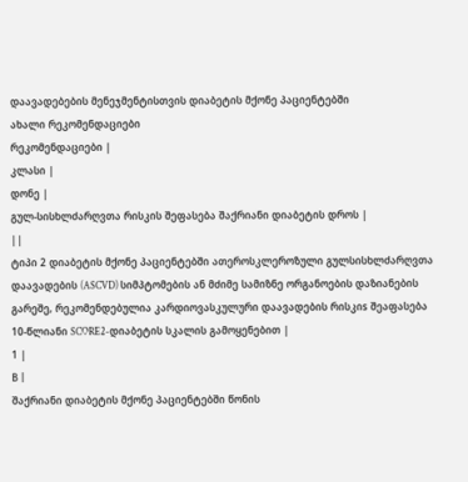დაავადებების მენეჯმენტისთვის დიაბეტის მქონე პაციენტებში
ახალი რეკომენდაციები
რეკომენდაციები |
კლასი |
დონე |
გულ-სისხლძარღვთა რისკის შეფასება შაქრიანი დიაბეტის დროს |
||
ტიპი 2 დიაბეტის მქონე პაციენტებში ათეროსკლეროზული გულსისხლძარღვთა დაავადების (ASCVD) სიმპტომების ან მძიმე სამიზნე ორგანოების დაზიანების გარეშე, რეკომენდებულია კარდიოვასკულური დაავადების რისკიs შეაფასება 10-წლიანი SCORE2-დიაბეტის სკალის გამოყენებით |
1 |
В |
შაქრიანი დიაბეტის მქონე პაციენტებში წონის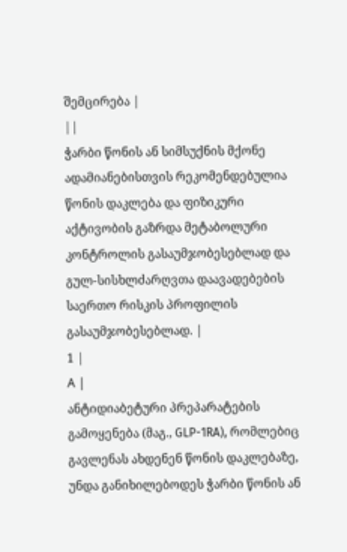შემცირება |
||
ჭარბი წონის ან სიმსუქნის მქონე ადამიანებისთვის რეკომენდებულია წონის დაკლება და ფიზიკური აქტივობის გაზრდა მეტაბოლური კონტროლის გასაუმჯობესებლად და გულ-სისხლძარღვთა დაავადებების საერთო რისკის პროფილის გასაუმჯობესებლად. |
1 |
А |
ანტიდიაბეტური პრეპარატების გამოყენება (მაგ., GLP-1RA), რომლებიც გავლენას ახდენენ წონის დაკლებაზე, უნდა განიხილებოდეს ჭარბი წონის ან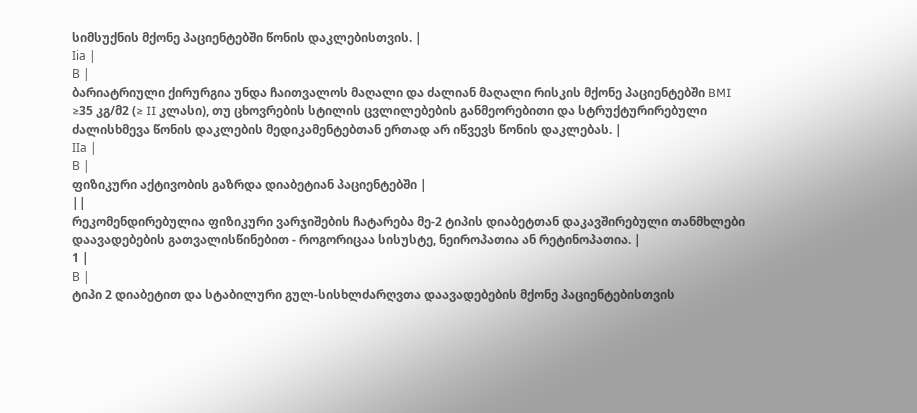სიმსუქნის მქონე პაციენტებში წონის დაკლებისთვის. |
Iiа |
В |
ბარიატრიული ქირურგია უნდა ჩაითვალოს მაღალი და ძალიან მაღალი რისკის მქონე პაციენტებში BMI ≥35 კგ/მ2 (≥ II კლასი), თუ ცხოვრების სტილის ცვლილებების განმეორებითი და სტრუქტურირებული ძალისხმევა წონის დაკლების მედიკამენტებთან ერთად არ იწვევს წონის დაკლებას. |
IIа |
В |
ფიზიკური აქტივობის გაზრდა დიაბეტიან პაციენტებში |
||
რეკომენდირებულია ფიზიკური ვარჯიშების ჩატარება მე-2 ტიპის დიაბეტთან დაკავშირებული თანმხლები დაავადებების გათვალისწინებით - როგორიცაა სისუსტე, ნეიროპათია ან რეტინოპათია. |
1 |
В |
ტიპი 2 დიაბეტით და სტაბილური გულ-სისხლძარღვთა დაავადებების მქონე პაციენტებისთვის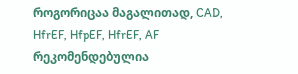როგორიცაა მაგალითად, CAD, HfrEF, HfpEF, HfrEF, AF რეკომენდებულია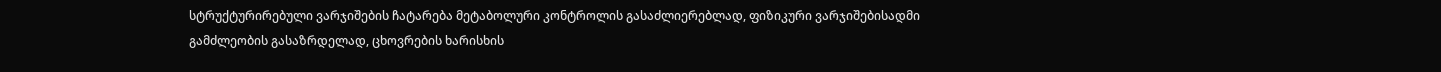სტრუქტურირებული ვარჯიშების ჩატარება მეტაბოლური კონტროლის გასაძლიერებლად, ფიზიკური ვარჯიშებისადმი გამძლეობის გასაზრდელად, ცხოვრების ხარისხის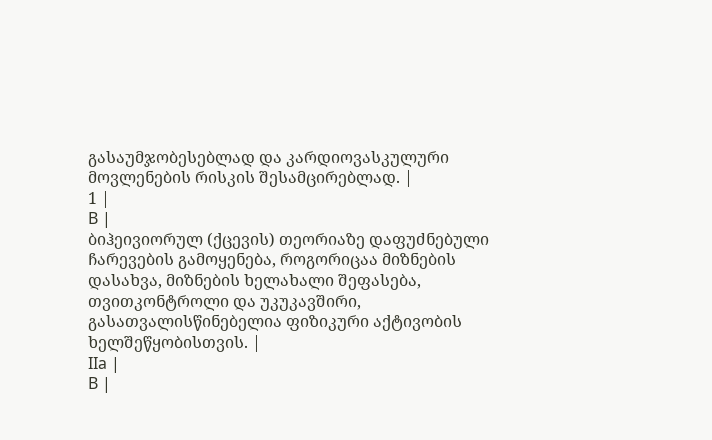გასაუმჯობესებლად და კარდიოვასკულური მოვლენების რისკის შესამცირებლად. |
1 |
В |
ბიჰეივიორულ (ქცევის) თეორიაზე დაფუძნებული ჩარევების გამოყენება, როგორიცაა მიზნების დასახვა, მიზნების ხელახალი შეფასება, თვითკონტროლი და უკუკავშირი, გასათვალისწინებელია ფიზიკური აქტივობის ხელშეწყობისთვის. |
IIа |
В |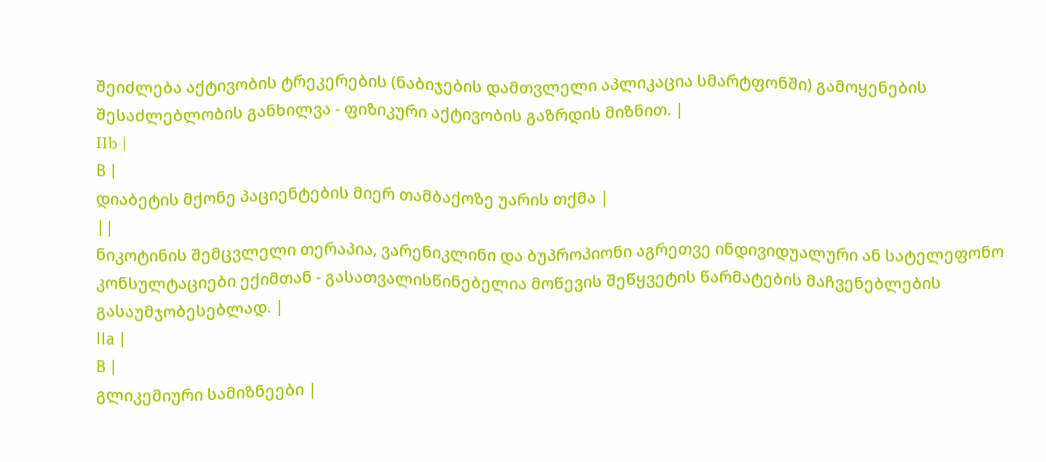შეიძლება აქტივობის ტრეკერების (ნაბიჯების დამთვლელი აპლიკაცია სმარტფონში) გამოყენების შესაძლებლობის განხილვა - ფიზიკური აქტივობის გაზრდის მიზნით. |
IIb |
В |
დიაბეტის მქონე პაციენტების მიერ თამბაქოზე უარის თქმა |
||
ნიკოტინის შემცვლელი თერაპია, ვარენიკლინი და ბუპროპიონი აგრეთვე ინდივიდუალური ან სატელეფონო კონსულტაციები ექიმთან - გასათვალისწინებელია მოწევის შეწყვეტის წარმატების მაჩვენებლების გასაუმჯობესებლად. |
IIа |
В |
გლიკემიური სამიზნეები |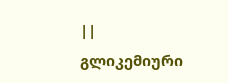||
გლიკემიური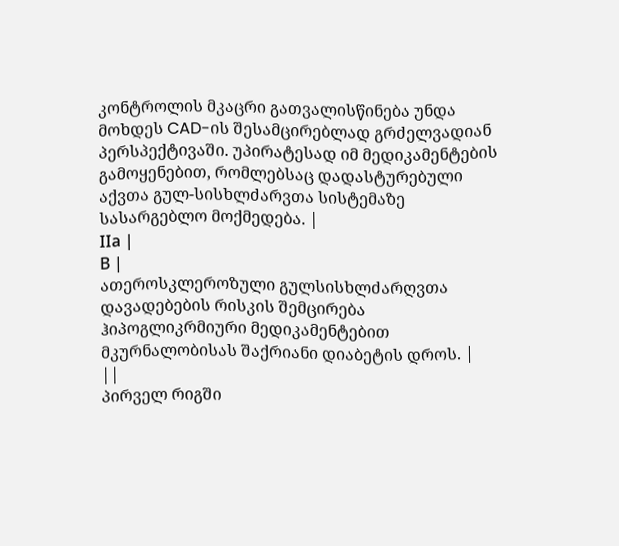კონტროლის მკაცრი გათვალისწინება უნდა მოხდეს CAD-ის შესამცირებლად გრძელვადიან პერსპექტივაში. უპირატესად იმ მედიკამენტების გამოყენებით, რომლებსაც დადასტურებული აქვთა გულ-სისხლძარვთა სისტემაზე სასარგებლო მოქმედება. |
IIа |
В |
ათეროსკლეროზული გულსისხლძარღვთა დავადებების რისკის შემცირება ჰიპოგლიკრმიური მედიკამენტებით მკურნალობისას შაქრიანი დიაბეტის დროს. |
||
პირველ რიგში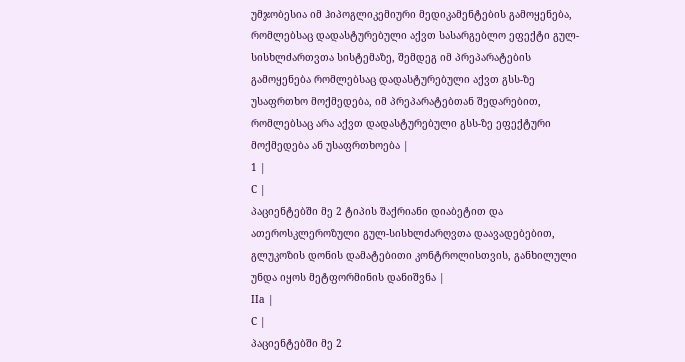უმჯობესია იმ ჰიპოგლიკემიური მედიკამენტების გამოყენება, რომლებსაც დადასტურებული აქვთ სასარგებლო ეფექტი გულ-სისხლძართვთა სისტემაზე, შემდეგ იმ პრეპარატების გამოყენება რომლებსაც დადასტურებული აქვთ გსს-ზე უსაფრთხო მოქმედება, იმ პრეპარატებთან შედარებით, რომლებსაც არა აქვთ დადასტურებული გსს-ზე ეფექტური მოქმედება ან უსაფრთხოება |
1 |
С |
პაციენტებში მე 2 ტიპის შაქრიანი დიაბეტით და ათეროსკლეროზული გულ-სისხლძარღვთა დაავადებებით, გლუკოზის დონის დამატებითი კონტროლისთვის, განხილული უნდა იყოს მეტფორმინის დანიშვნა |
IIа |
С |
პაციენტებში მე 2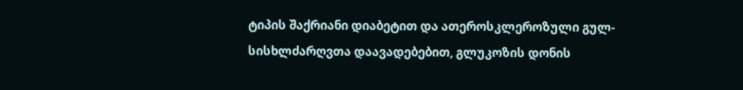ტიპის შაქრიანი დიაბეტით და ათეროსკლეროზული გულ-სისხლძარღვთა დაავადებებით, გლუკოზის დონის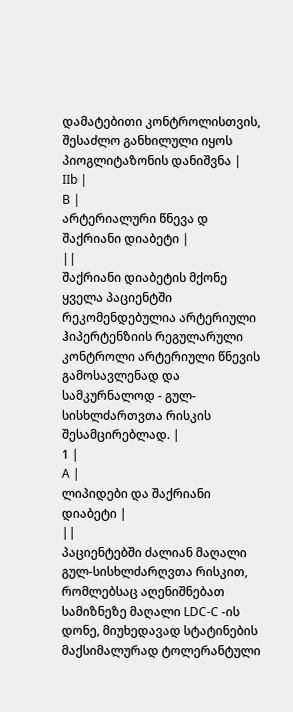დამატებითი კონტროლისთვის, შესაძლო განხილული იყოს პიოგლიტაზონის დანიშვნა |
IIb |
В |
არტერიალური წნევა დ შაქრიანი დიაბეტი |
||
შაქრიანი დიაბეტის მქონე ყველა პაციენტში რეკომენდებულია არტერიული ჰიპერტენზიის რეგულარული კონტროლი არტერიული წნევის გამოსავლენად და სამკურნალოდ - გულ-სისხლძართვთა რისკის შესამცირებლად. |
1 |
А |
ლიპიდები და შაქრიანი დიაბეტი |
||
პაციენტებში ძალიან მაღალი გულ-სისხლძარღვთა რისკით, რომლებსაც აღენიშნებათ სამიზნეზე მაღალი LDC-C -ის დონე, მიუხედავად სტატინების მაქსიმალურად ტოლერანტული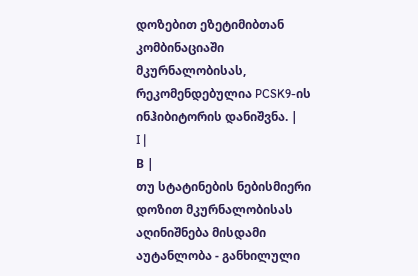დოზებით ეზეტიმიბთან კომბინაციაში მკურნალობისას, რეკომენდებულია PCSK9-ის ინჰიბიტორის დანიშვნა. |
I |
В |
თუ სტატინების ნებისმიერი დოზით მკურნალობისას აღინიშნება მისდამი აუტანლობა - განხილული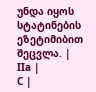უნდა იყოს სტატინების ეზეტიმიბით შეცვლა. |
IIа |
С |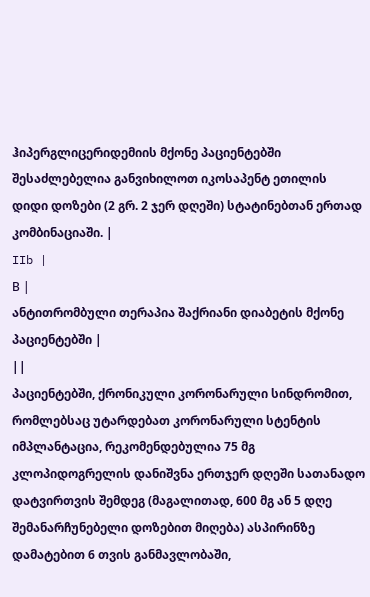ჰიპერგლიცერიდემიის მქონე პაციენტებში შესაძლებელია განვიხილოთ იკოსაპენტ ეთილის დიდი დოზები (2 გრ. 2 ჯერ დღეში) სტატინებთან ერთად კომბინაციაში. |
IIb |
В |
ანტითრომბული თერაპია შაქრიანი დიაბეტის მქონე პაციენტებში |
||
პაციენტებში, ქრონიკული კორონარული სინდრომით, რომლებსაც უტარდებათ კორონარული სტენტის იმპლანტაცია, რეკომენდებულია 75 მგ კლოპიდოგრელის დანიშვნა ერთჯერ დღეში სათანადო დატვირთვის შემდეგ (მაგალითად, 600 მგ ან 5 დღე შემანარჩუნებელი დოზებით მიღება) ასპირინზე დამატებით 6 თვის განმავლობაში,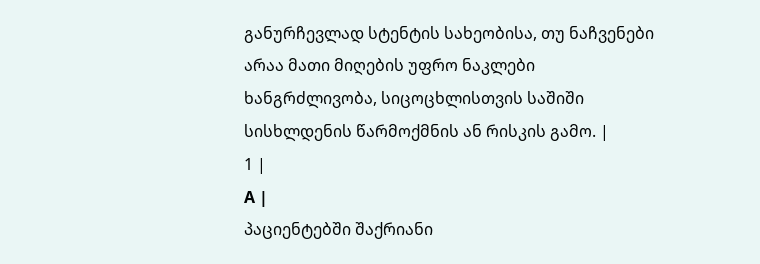განურჩევლად სტენტის სახეობისა, თუ ნაჩვენები არაა მათი მიღების უფრო ნაკლები ხანგრძლივობა, სიცოცხლისთვის საშიში სისხლდენის წარმოქმნის ან რისკის გამო. |
1 |
А |
პაციენტებში შაქრიანი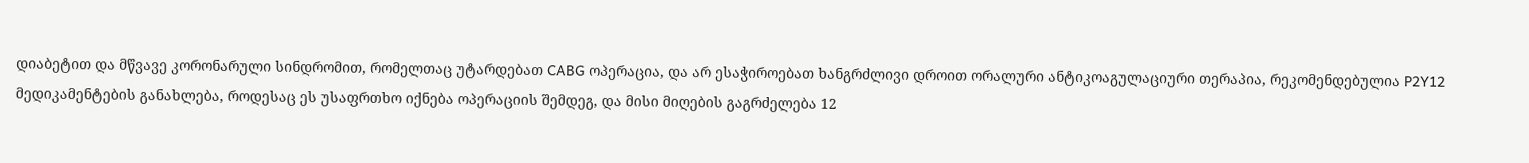დიაბეტით და მწვავე კორონარული სინდრომით, რომელთაც უტარდებათ CABG ოპერაცია, და არ ესაჭიროებათ ხანგრძლივი დროით ორალური ანტიკოაგულაციური თერაპია, რეკომენდებულია P2Y12 მედიკამენტების განახლება, როდესაც ეს უსაფრთხო იქნება ოპერაციის შემდეგ, და მისი მიღების გაგრძელება 12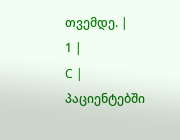თვემდე. |
1 |
С |
პაციენტებში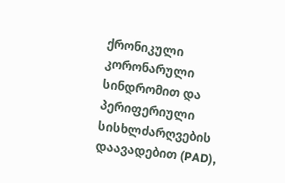ქრონიკული კორონარული სინდრომით და პერიფერიული სისხლძარღვების დაავადებით (PAD),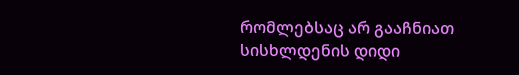რომლებსაც არ გააჩნიათ სისხლდენის დიდი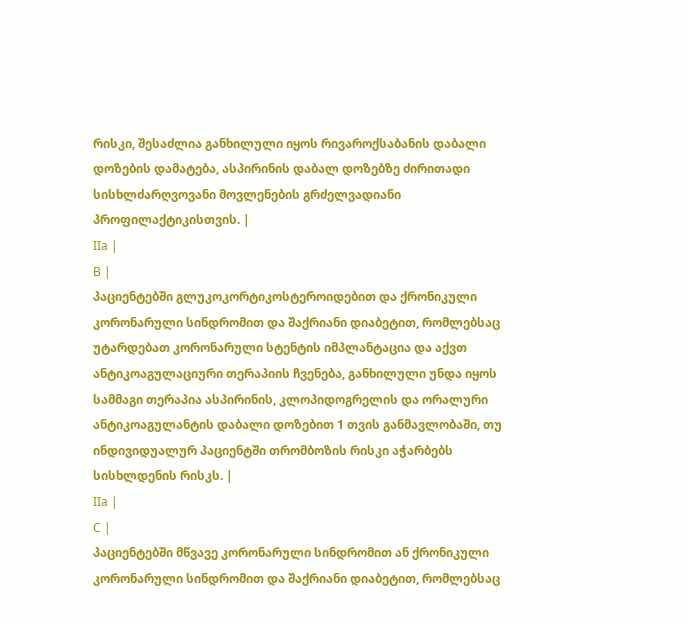რისკი, შესაძლია განხილული იყოს რივაროქსაბანის დაბალი დოზების დამატება, ასპირინის დაბალ დოზებზე ძირითადი სისხლძარღვოვანი მოვლენების გრძელვადიანი პროფილაქტიკისთვის. |
IIа |
В |
პაციენტებში გლუკოკორტიკოსტეროიდებით და ქრონიკული კორონარული სინდრომით და შაქრიანი დიაბეტით, რომლებსაც უტარდებათ კორონარული სტენტის იმპლანტაცია და აქვთ ანტიკოაგულაციური თერაპიის ჩვენება, განხილული უნდა იყოს სამმაგი თერაპია ასპირინის, კლოპიდოგრელის და ორალური ანტიკოაგულანტის დაბალი დოზებით 1 თვის განმავლობაში, თუ ინდივიდუალურ პაციენტში თრომბოზის რისკი აჭარბებს სისხლდენის რისკს. |
IIа |
С |
პაციენტებში მწვავე კორონარული სინდრომით ან ქრონიკული კორონარული სინდრომით და შაქრიანი დიაბეტით, რომლებსაც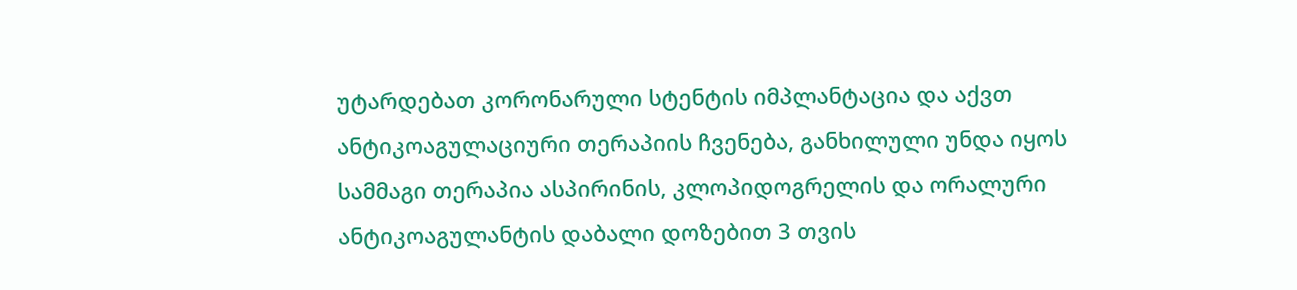უტარდებათ კორონარული სტენტის იმპლანტაცია და აქვთ ანტიკოაგულაციური თერაპიის ჩვენება, განხილული უნდა იყოს სამმაგი თერაპია ასპირინის, კლოპიდოგრელის და ორალური ანტიკოაგულანტის დაბალი დოზებით 3 თვის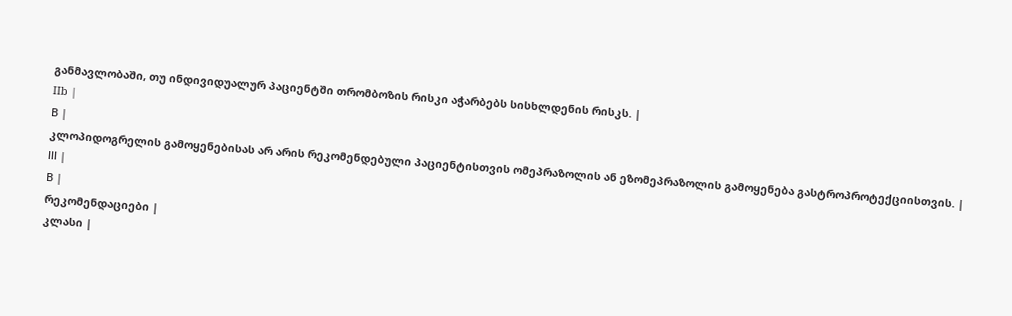განმავლობაში, თუ ინდივიდუალურ პაციენტში თრომბოზის რისკი აჭარბებს სისხლდენის რისკს. |
IIb |
В |
კლოპიდოგრელის გამოყენებისას არ არის რეკომენდებული პაციენტისთვის ომეპრაზოლის ან ეზომეპრაზოლის გამოყენება გასტროპროტექციისთვის. |
ІІІ |
В |
რეკომენდაციები |
კლასი |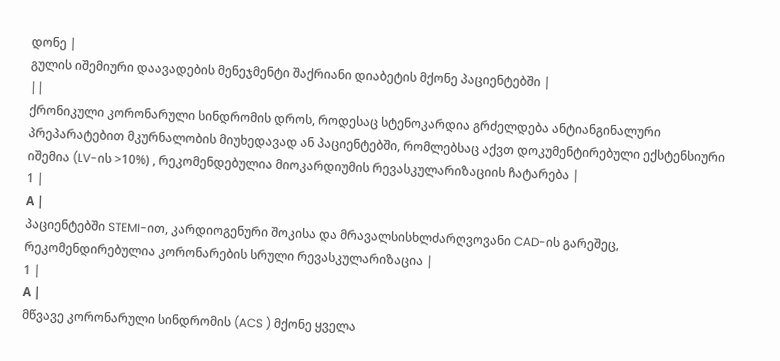დონე |
გულის იშემიური დაავადების მენეჯმენტი შაქრიანი დიაბეტის მქონე პაციენტებში |
||
ქრონიკული კორონარული სინდრომის დროს, როდესაც სტენოკარდია გრძელდება ანტიანგინალური პრეპარატებით მკურნალობის მიუხედავად ან პაციენტებში, რომლებსაც აქვთ დოკუმენტირებული ექსტენსიური იშემია (LV-ის >10%) , რეკომენდებულია მიოკარდიუმის რევასკულარიზაციის ჩატარება |
1 |
А |
პაციენტებში STEMI-ით, კარდიოგენური შოკისა და მრავალსისხლძარღვოვანი CAD-ის გარეშეც, რეკომენდირებულია კორონარების სრული რევასკულარიზაცია |
1 |
А |
მწვავე კორონარული სინდრომის (ACS ) მქონე ყველა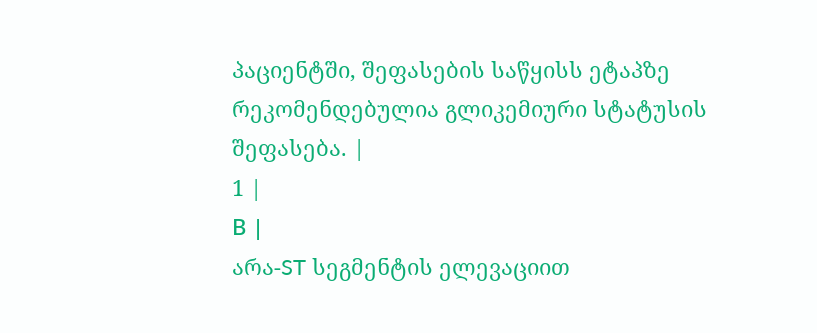პაციენტში, შეფასების საწყისს ეტაპზე რეკომენდებულია გლიკემიური სტატუსის შეფასება. |
1 |
В |
არა-ST სეგმენტის ელევაციით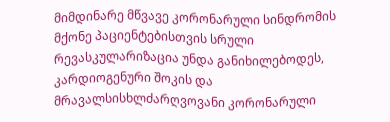მიმდინარე მწვავე კორონარული სინდრომის მქონე პაციენტებისთვის სრული რევასკულარიზაცია უნდა განიხილებოდეს, კარდიოგენური შოკის და მრავალსისხლძარღვოვანი კორონარული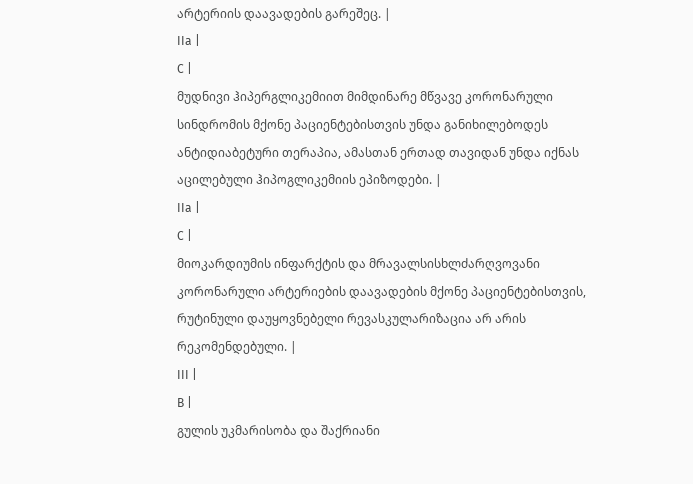არტერიის დაავადების გარეშეც. |
IIа |
С |
მუდნივი ჰიპერგლიკემიით მიმდინარე მწვავე კორონარული სინდრომის მქონე პაციენტებისთვის უნდა განიხილებოდეს ანტიდიაბეტური თერაპია, ამასთან ერთად თავიდან უნდა იქნას აცილებული ჰიპოგლიკემიის ეპიზოდები. |
IIа |
С |
მიოკარდიუმის ინფარქტის და მრავალსისხლძარღვოვანი კორონარული არტერიების დაავადების მქონე პაციენტებისთვის, რუტინული დაუყოვნებელი რევასკულარიზაცია არ არის რეკომენდებული. |
ІІІ |
В |
გულის უკმარისობა და შაქრიანი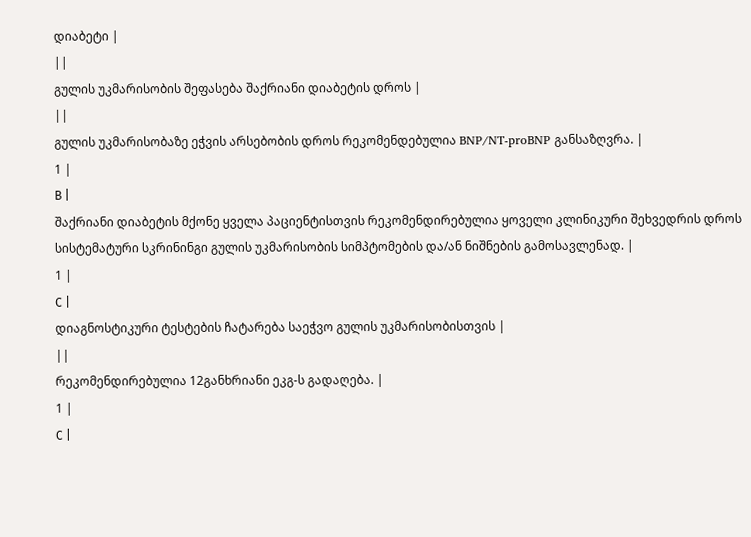დიაბეტი |
||
გულის უკმარისობის შეფასება შაქრიანი დიაბეტის დროს |
||
გულის უკმარისობაზე ეჭვის არსებობის დროს რეკომენდებულია BNP/NT-proBNP განსაზღვრა. |
1 |
В |
შაქრიანი დიაბეტის მქონე ყველა პაციენტისთვის რეკომენდირებულია ყოველი კლინიკური შეხვედრის დროს სისტემატური სკრინინგი გულის უკმარისობის სიმპტომების და/ან ნიშნების გამოსავლენად. |
1 |
С |
დიაგნოსტიკური ტესტების ჩატარება საეჭვო გულის უკმარისობისთვის |
||
რეკომენდირებულია 12განხრიანი ეკგ-ს გადაღება. |
1 |
С |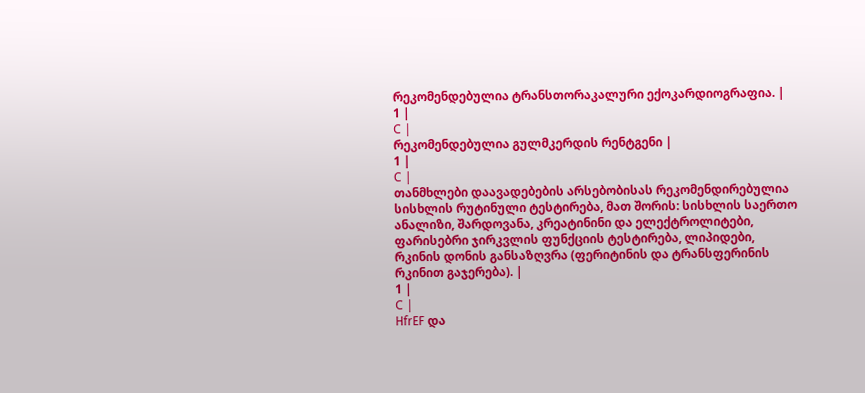რეკომენდებულია ტრანსთორაკალური ექოკარდიოგრაფია. |
1 |
С |
რეკომენდებულია გულმკერდის რენტგენი |
1 |
С |
თანმხლები დაავადებების არსებობისას რეკომენდირებულია სისხლის რუტინული ტესტირება, მათ შორის: სისხლის საერთო ანალიზი, შარდოვანა, კრეატინინი და ელექტროლიტები, ფარისებრი ჯირკვლის ფუნქციის ტესტირება, ლიპიდები, რკინის დონის განსაზღვრა (ფერიტინის და ტრანსფერინის რკინით გაჯერება). |
1 |
С |
HfrEF და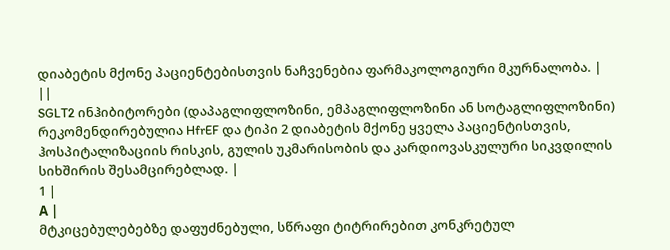დიაბეტის მქონე პაციენტებისთვის ნაჩვენებია ფარმაკოლოგიური მკურნალობა. |
||
SGLT2 ინჰიბიტორები (დაპაგლიფლოზინი, ემპაგლიფლოზინი ან სოტაგლიფლოზინი) რეკომენდირებულია HfrEF და ტიპი 2 დიაბეტის მქონე ყველა პაციენტისთვის, ჰოსპიტალიზაციის რისკის, გულის უკმარისობის და კარდიოვასკულური სიკვდილის სიხშირის შესამცირებლად. |
1 |
А |
მტკიცებულებებზე დაფუძნებული, სწრაფი ტიტრირებით კონკრეტულ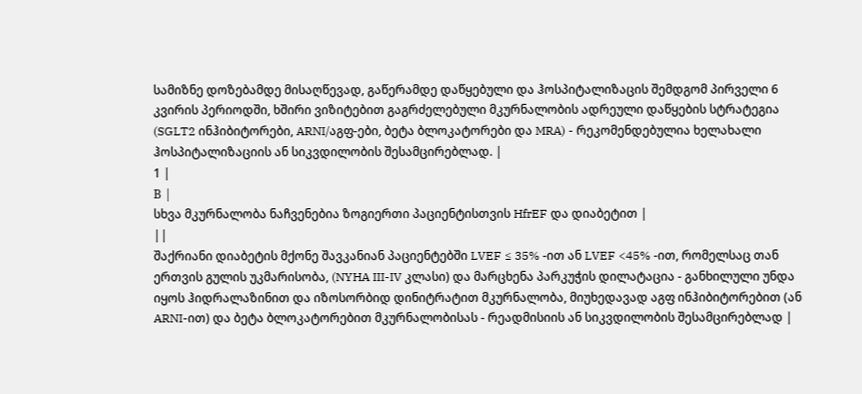სამიზნე დოზებამდე მისაღწევად, გაწერამდე დაწყებული და ჰოსპიტალიზაცის შემდგომ პირველი 6 კვირის პერიოდში, ხშირი ვიზიტებით გაგრძელებული მკურნალობის ადრეული დაწყების სტრატეგია (SGLT2 ინჰიბიტორები, ARNI/აგფ-ები, ბეტა ბლოკატორები და MRA) - რეკომენდებულია ხელახალი ჰოსპიტალიზაციის ან სიკვდილობის შესამცირებლად. |
1 |
В |
სხვა მკურნალობა ნაჩვენებია ზოგიერთი პაციენტისთვის HfrEF და დიაბეტით |
||
შაქრიანი დიაბეტის მქონე შავკანიან პაციენტებში LVEF ≤ 35% -ით ან LVEF <45% -ით, რომელსაც თან ერთვის გულის უკმარისობა, (NYHA III-IV კლასი) და მარცხენა პარკუჭის დილატაცია - განხილული უნდა იყოს ჰიდრალაზინით და იზოსორბიდ დინიტრატით მკურნალობა, მიუხედავად აგფ ინჰიბიტორებით (ან ARNI-ით) და ბეტა ბლოკატორებით მკურნალობისას - რეადმისიის ან სიკვდილობის შესამცირებლად |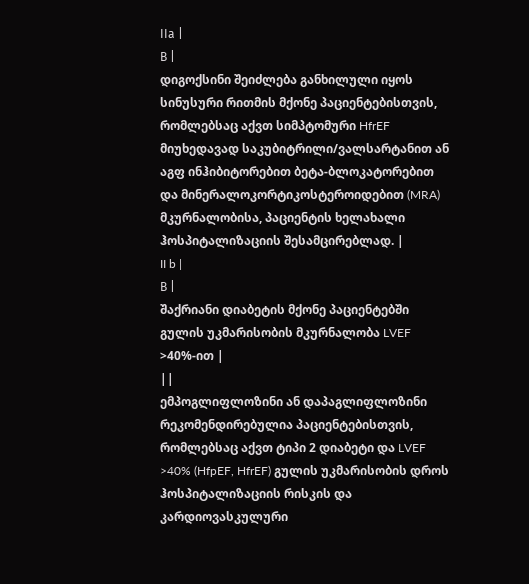IIа |
В |
დიგოქსინი შეიძლება განხილული იყოს სინუსური რითმის მქონე პაციენტებისთვის, რომლებსაც აქვთ სიმპტომური HfrEF მიუხედავად საკუბიტრილი/ვალსარტანით ან აგფ ინჰიბიტორებით ბეტა-ბლოკატორებით და მინერალოკორტიკოსტეროიდებით (MRA) მკურნალობისა, პაციენტის ხელახალი ჰოსპიტალიზაციის შესამცირებლად. |
II b |
В |
შაქრიანი დიაბეტის მქონე პაციენტებში გულის უკმარისობის მკურნალობა LVEF >40%-ით |
||
ემპოგლიფლოზინი ან დაპაგლიფლოზინი რეკომენდირებულია პაციენტებისთვის, რომლებსაც აქვთ ტიპი 2 დიაბეტი და LVEF >40% (HfpEF, HfrEF) გულის უკმარისობის დროს ჰოსპიტალიზაციის რისკის და კარდიოვასკულური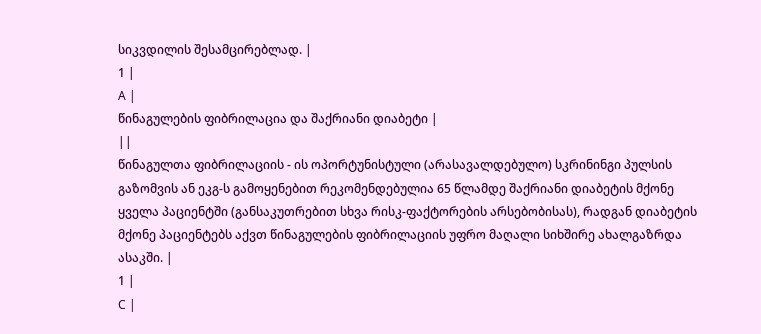სიკვდილის შესამცირებლად. |
1 |
А |
წინაგულების ფიბრილაცია და შაქრიანი დიაბეტი |
||
წინაგულთა ფიბრილაციის - ის ოპორტუნისტული (არასავალდებულო) სკრინინგი პულსის გაზომვის ან ეკგ-ს გამოყენებით რეკომენდებულია 65 წლამდე შაქრიანი დიაბეტის მქონე ყველა პაციენტში (განსაკუთრებით სხვა რისკ-ფაქტორების არსებობისას), რადგან დიაბეტის მქონე პაციენტებს აქვთ წინაგულების ფიბრილაციის უფრო მაღალი სიხშირე ახალგაზრდა ასაკში. |
1 |
С |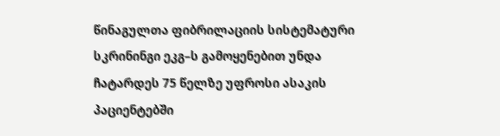წინაგულთა ფიბრილაციის სისტემატური სკრინინგი ეკგ–ს გამოყენებით უნდა ჩატარდეს 75 წელზე უფროსი ასაკის პაციენტებში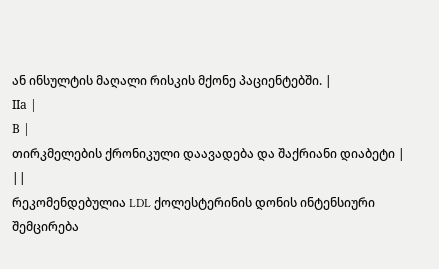ან ინსულტის მაღალი რისკის მქონე პაციენტებში. |
IIа |
В |
თირკმელების ქრონიკული დაავადება და შაქრიანი დიაბეტი |
||
რეკომენდებულია LDL ქოლესტერინის დონის ინტენსიური შემცირება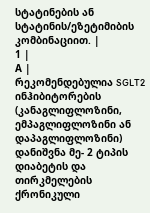სტატინების ან სტატინის/ეზეტიმიბის კომბინაციით. |
1 |
А |
რეკომენდებულია SGLT2 ინჰიბიტორების (კანაგლიფლოზინი, ემპაგლიფლოზინი ან დაპაგლიფლოზინი) დანიშვნა მე- 2 ტიპის დიაბეტის და თირკმელების ქრონიკული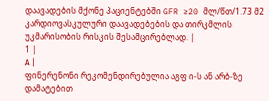დაავადების მქონე პაციენტებში GFR ≥20 მლ/წთ/1.73 მ2 კარდიოვასკულური დაავადებების და თირკმლის უკმარისობის რისკის შესამცირებლად. |
1 |
А |
ფინერენონი რეკომენდირებულია აგფ ი-ს ან არბ-ზე დამატებით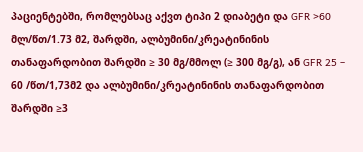პაციენტებში, რომლებსაც აქვთ ტიპი 2 დიაბეტი და GFR >60 მლ/წთ/1.73 მ2, შარდში, ალბუმინი/კრეატინინის თანაფარდობით შარდში ≥ 30 მგ/მმოლ (≥ 300 მგ/გ), ან GFR 25 – 60 /წთ/1,73მ2 და ალბუმინი/კრეატინინის თანაფარდობით შარდში ≥3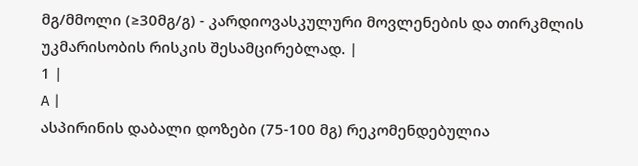მგ/მმოლი (≥30მგ/გ) - კარდიოვასკულური მოვლენების და თირკმლის უკმარისობის რისკის შესამცირებლად. |
1 |
А |
ასპირინის დაბალი დოზები (75-100 მგ) რეკომენდებულია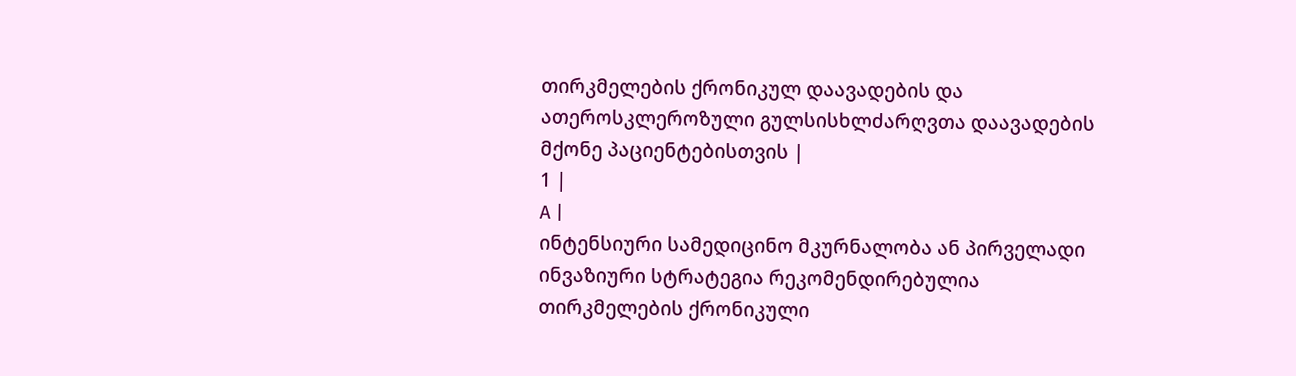თირკმელების ქრონიკულ დაავადების და ათეროსკლეროზული გულსისხლძარღვთა დაავადების მქონე პაციენტებისთვის |
1 |
А |
ინტენსიური სამედიცინო მკურნალობა ან პირველადი ინვაზიური სტრატეგია რეკომენდირებულია თირკმელების ქრონიკული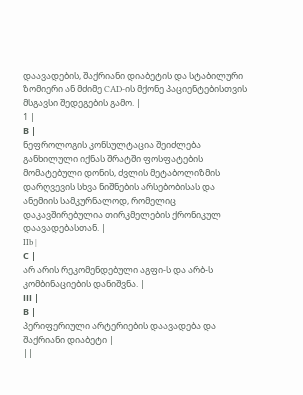დაავადების, შაქრიანი დიაბეტის და სტაბილური ზომიერი ან მძიმე CAD-ის მქონე პაციენტებისთვის მსგავსი შედეგების გამო. |
1 |
В |
ნეფროლოგის კონსულტაცია შეიძლება განხილული იქნას შრატში ფოსფატების მომატებული დონის, ძვლის მეტაბოლიზმის დარღვევის სხვა ნიშნების არსებობისას და ანემიის სამკურნალოდ, რომელიც დაკავშირებულია თირკმელების ქრონიკულ დაავადებასთან. |
IIb |
С |
არ არის რეკომენდებული აგფი-ს და არბ-ს კომბინაციების დანიშვნა. |
ІІІ |
В |
პერიფერიული არტერიების დაავადება და შაქრიანი დიაბეტი |
||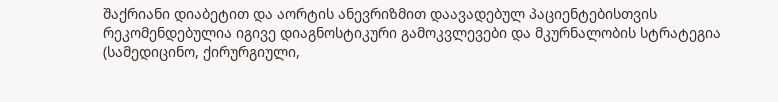შაქრიანი დიაბეტით და აორტის ანევრიზმით დაავადებულ პაციენტებისთვის რეკომენდებულია იგივე დიაგნოსტიკური გამოკვლევები და მკურნალობის სტრატეგია (სამედიცინო, ქირურგიული,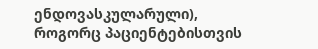ენდოვასკულარული), როგორც პაციენტებისთვის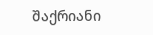შაქრიანი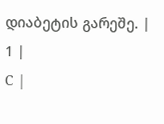დიაბეტის გარეშე. |
1 |
С |